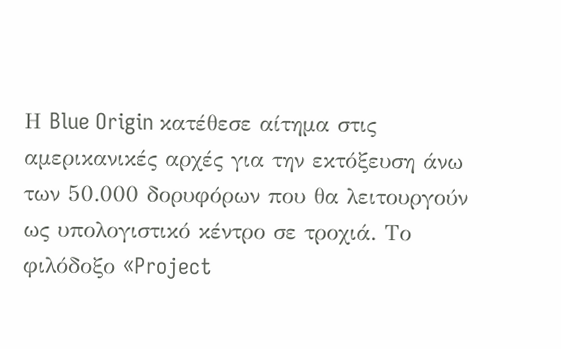Η Blue Origin κατέθεσε αίτημα στις αμερικανικές αρχές για την εκτόξευση άνω των 50.000 δορυφόρων που θα λειτουργούν ως υπολογιστικό κέντρο σε τροχιά. Το φιλόδοξο «Project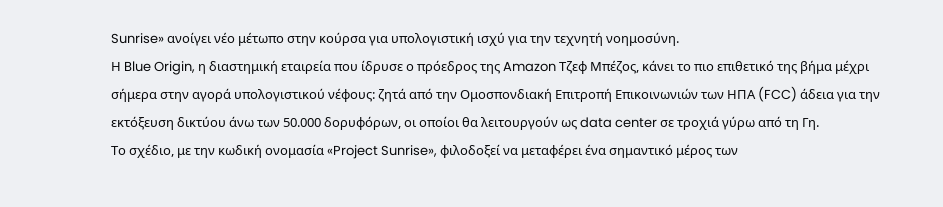Sunrise» ανοίγει νέο μέτωπο στην κούρσα για υπολογιστική ισχύ για την τεχνητή νοημοσύνη.
Η Blue Origin, η διαστημική εταιρεία που ίδρυσε ο πρόεδρος της Amazon Τζεφ Μπέζος, κάνει το πιο επιθετικό της βήμα μέχρι σήμερα στην αγορά υπολογιστικού νέφους: ζητά από την Ομοσπονδιακή Επιτροπή Επικοινωνιών των ΗΠΑ (FCC) άδεια για την εκτόξευση δικτύου άνω των 50.000 δορυφόρων, οι οποίοι θα λειτουργούν ως data center σε τροχιά γύρω από τη Γη.
Το σχέδιο, με την κωδική ονομασία «Project Sunrise», φιλοδοξεί να μεταφέρει ένα σημαντικό μέρος των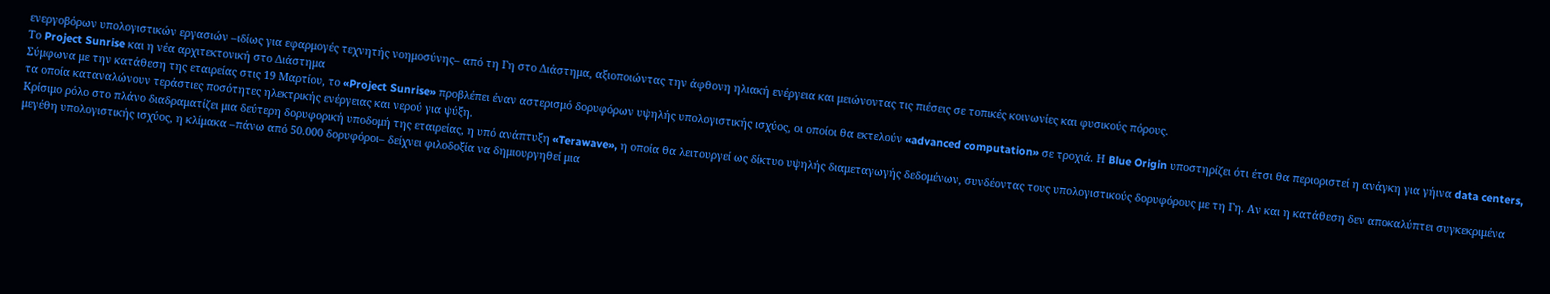ενεργοβόρων υπολογιστικών εργασιών –ιδίως για εφαρμογές τεχνητής νοημοσύνης– από τη Γη στο Διάστημα, αξιοποιώντας την άφθονη ηλιακή ενέργεια και μειώνοντας τις πιέσεις σε τοπικές κοινωνίες και φυσικούς πόρους.
Το Project Sunrise και η νέα αρχιτεκτονική στο Διάστημα
Σύμφωνα με την κατάθεση της εταιρείας στις 19 Μαρτίου, το «Project Sunrise» προβλέπει έναν αστερισμό δορυφόρων υψηλής υπολογιστικής ισχύος, οι οποίοι θα εκτελούν «advanced computation» σε τροχιά. Η Blue Origin υποστηρίζει ότι έτσι θα περιοριστεί η ανάγκη για γήινα data centers, τα οποία καταναλώνουν τεράστιες ποσότητες ηλεκτρικής ενέργειας και νερού για ψύξη.
Κρίσιμο ρόλο στο πλάνο διαδραματίζει μια δεύτερη δορυφορική υποδομή της εταιρείας, η υπό ανάπτυξη «Terawave», η οποία θα λειτουργεί ως δίκτυο υψηλής διαμεταγωγής δεδομένων, συνδέοντας τους υπολογιστικούς δορυφόρους με τη Γη. Αν και η κατάθεση δεν αποκαλύπτει συγκεκριμένα μεγέθη υπολογιστικής ισχύος, η κλίμακα –πάνω από 50.000 δορυφόροι– δείχνει φιλοδοξία να δημιουργηθεί μια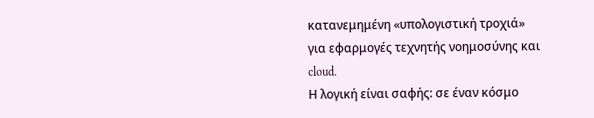κατανεμημένη «υπολογιστική τροχιά» για εφαρμογές τεχνητής νοημοσύνης και cloud.
Η λογική είναι σαφής: σε έναν κόσμο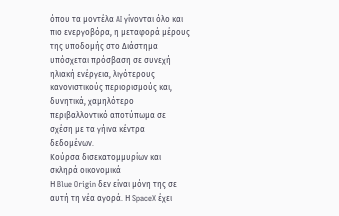όπου τα μοντέλα AI γίνονται όλο και πιο ενεργοβόρα, η μεταφορά μέρους της υποδομής στο Διάστημα υπόσχεται πρόσβαση σε συνεχή ηλιακή ενέργεια, λιγότερους κανονιστικούς περιορισμούς και, δυνητικά, χαμηλότερο περιβαλλοντικό αποτύπωμα σε σχέση με τα γήινα κέντρα δεδομένων.
Κούρσα δισεκατομμυρίων και σκληρά οικονομικά
Η Blue Origin δεν είναι μόνη της σε αυτή τη νέα αγορά. Η SpaceX έχει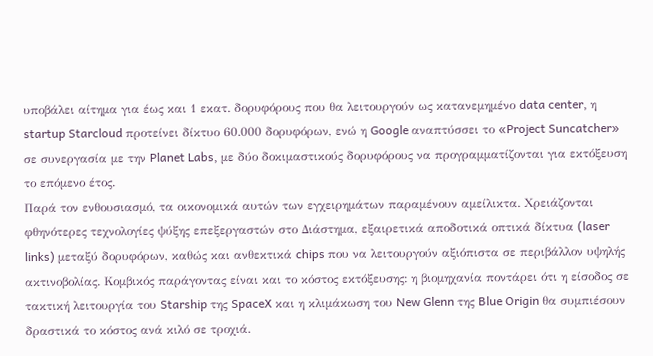υποβάλει αίτημα για έως και 1 εκατ. δορυφόρους που θα λειτουργούν ως κατανεμημένο data center, η startup Starcloud προτείνει δίκτυο 60.000 δορυφόρων, ενώ η Google αναπτύσσει το «Project Suncatcher» σε συνεργασία με την Planet Labs, με δύο δοκιμαστικούς δορυφόρους να προγραμματίζονται για εκτόξευση το επόμενο έτος.
Παρά τον ενθουσιασμό, τα οικονομικά αυτών των εγχειρημάτων παραμένουν αμείλικτα. Χρειάζονται φθηνότερες τεχνολογίες ψύξης επεξεργαστών στο Διάστημα, εξαιρετικά αποδοτικά οπτικά δίκτυα (laser links) μεταξύ δορυφόρων, καθώς και ανθεκτικά chips που να λειτουργούν αξιόπιστα σε περιβάλλον υψηλής ακτινοβολίας. Κομβικός παράγοντας είναι και το κόστος εκτόξευσης: η βιομηχανία ποντάρει ότι η είσοδος σε τακτική λειτουργία του Starship της SpaceX και η κλιμάκωση του New Glenn της Blue Origin θα συμπιέσουν δραστικά το κόστος ανά κιλό σε τροχιά.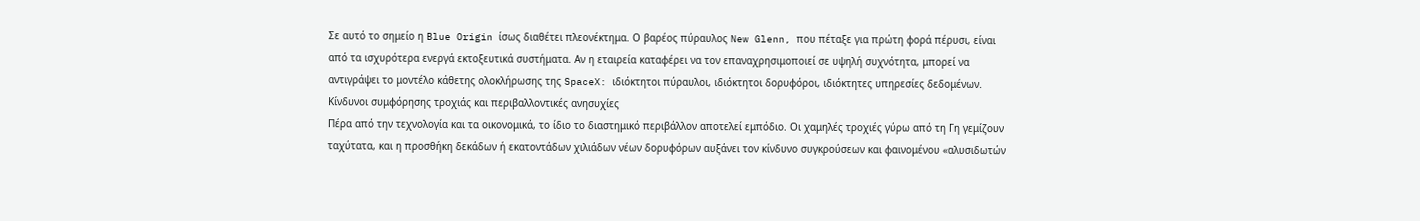Σε αυτό το σημείο η Blue Origin ίσως διαθέτει πλεονέκτημα. Ο βαρέος πύραυλος New Glenn, που πέταξε για πρώτη φορά πέρυσι, είναι από τα ισχυρότερα ενεργά εκτοξευτικά συστήματα. Αν η εταιρεία καταφέρει να τον επαναχρησιμοποιεί σε υψηλή συχνότητα, μπορεί να αντιγράψει το μοντέλο κάθετης ολοκλήρωσης της SpaceX: ιδιόκτητοι πύραυλοι, ιδιόκτητοι δορυφόροι, ιδιόκτητες υπηρεσίες δεδομένων.
Κίνδυνοι συμφόρησης τροχιάς και περιβαλλοντικές ανησυχίες
Πέρα από την τεχνολογία και τα οικονομικά, το ίδιο το διαστημικό περιβάλλον αποτελεί εμπόδιο. Οι χαμηλές τροχιές γύρω από τη Γη γεμίζουν ταχύτατα, και η προσθήκη δεκάδων ή εκατοντάδων χιλιάδων νέων δορυφόρων αυξάνει τον κίνδυνο συγκρούσεων και φαινομένου «αλυσιδωτών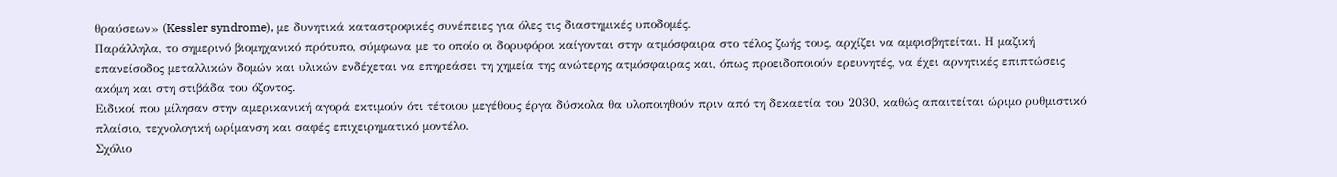θραύσεων» (Kessler syndrome), με δυνητικά καταστροφικές συνέπειες για όλες τις διαστημικές υποδομές.
Παράλληλα, το σημερινό βιομηχανικό πρότυπο, σύμφωνα με το οποίο οι δορυφόροι καίγονται στην ατμόσφαιρα στο τέλος ζωής τους, αρχίζει να αμφισβητείται. Η μαζική επανείσοδος μεταλλικών δομών και υλικών ενδέχεται να επηρεάσει τη χημεία της ανώτερης ατμόσφαιρας και, όπως προειδοποιούν ερευνητές, να έχει αρνητικές επιπτώσεις ακόμη και στη στιβάδα του όζοντος.
Ειδικοί που μίλησαν στην αμερικανική αγορά εκτιμούν ότι τέτοιου μεγέθους έργα δύσκολα θα υλοποιηθούν πριν από τη δεκαετία του 2030, καθώς απαιτείται ώριμο ρυθμιστικό πλαίσιο, τεχνολογική ωρίμανση και σαφές επιχειρηματικό μοντέλο.
Σχόλιο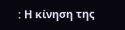: Η κίνηση της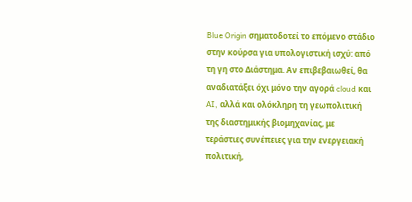Blue Origin σηματοδοτεί το επόμενο στάδιο στην κούρσα για υπολογιστική ισχύ: από τη γη στο Διάστημα. Αν επιβεβαιωθεί, θα αναδιατάξει όχι μόνο την αγορά cloud και AI, αλλά και ολόκληρη τη γεωπολιτική της διαστημικής βιομηχανίας, με τεράστιες συνέπειες για την ενεργειακή πολιτική,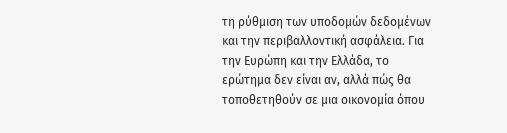τη ρύθμιση των υποδομών δεδομένων και την περιβαλλοντική ασφάλεια. Για την Ευρώπη και την Ελλάδα, το ερώτημα δεν είναι αν, αλλά πώς θα τοποθετηθούν σε μια οικονομία όπου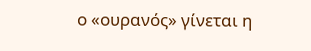ο «ουρανός» γίνεται η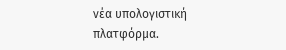νέα υπολογιστική πλατφόρμα.